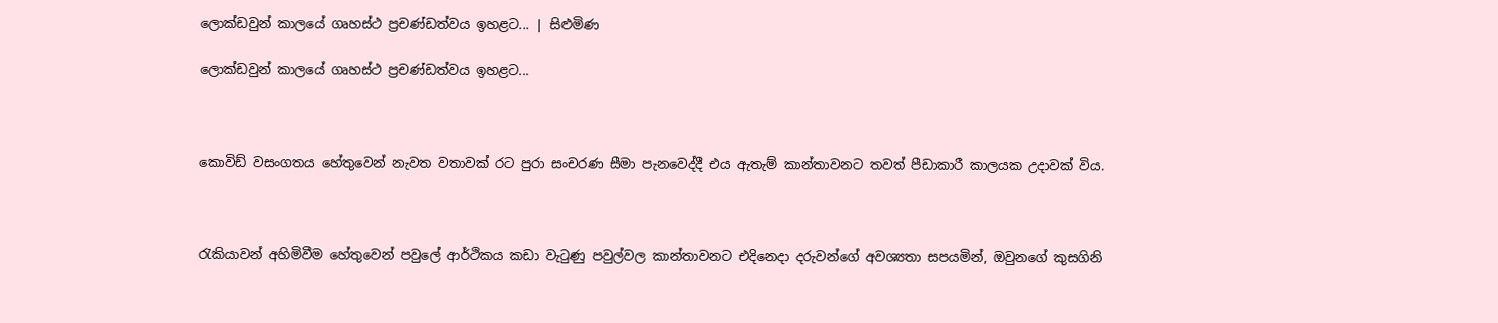ලොක්ඩවුන් කාලයේ ගෘහස්ථ ප්‍රචණ්ඩත්වය ඉහළට... | සිළුමිණ

ලොක්ඩවුන් කාලයේ ගෘහස්ථ ප්‍රචණ්ඩත්වය ඉහළට...



කොවිඩ් වසංගතය හේතුවෙන් නැවත වතාවක් රට පුරා සංචරණ සීමා පැනවෙද්දී එය ඇතැම් කාන්තාවනට තවත් පීඩාකාරී කාලයක උදාවක් විය.



රැකියාවන් අහිමිවීම හේතුවෙන් පවුලේ ආර්ථිකය කඩා වැටුණු පවුල්වල කාන්තාවනට එදිනෙදා දරුවන්ගේ අවශ්‍යතා සපයමින්, ඔවුනගේ කුසගිනි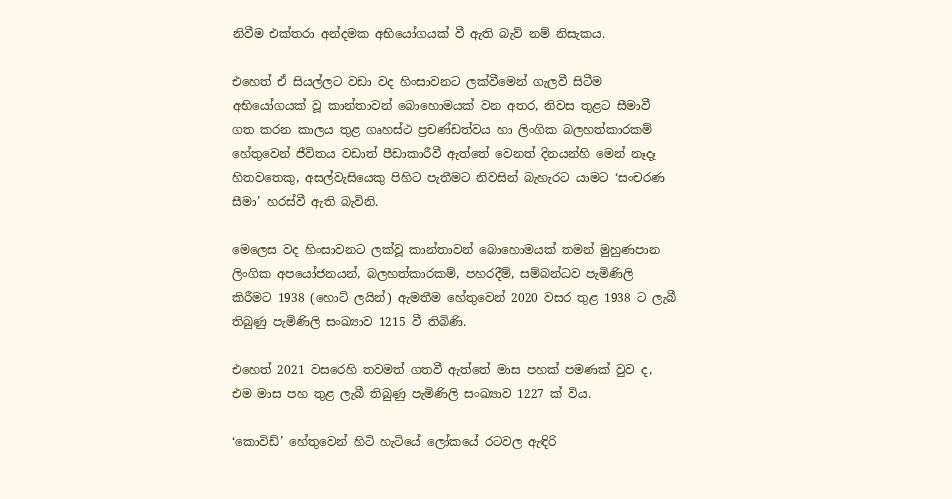නිවීම එක්තරා අන්දමක අභියෝගයක් වී ඇති බැව් නම් නිසැකය.

එහෙත් ඒ සියල්ලට වඩා වද හිංසාවනට ලක්වීමෙන් ගැලවී සිටීම අභියෝගයක් වූ කාන්තාවන් ‍බොහොමයක් වන අතර, නිවස තුළට සීමාවී ගත කරන කාලය තුළ ගෘහස්ථ ප්‍රචණ්ඩත්වය හා ලිංගික ‍බලහත්කාරකම් හේතුවෙන් ජීවිතය වඩාත් පීඩාකාරීවී ඇත්තේ වෙනත් දිනයන්හි මෙන් නෑදෑ හිතවතෙකු, අසල්වැසියෙකු පිහිට පැතීමට නිවසින් බැහැරට යාමට ‘සංචරණ සීමා’ හරස්වී ඇති බැවිනි.

මෙලෙස වද හිංසාවනට ලක්වූ කාන්තාවන් බොහොමයක් තමන් මුහුණපාන ලිංගික අපයෝජනයන්, බලහත්කාරකම්, පහරදීම්, සම්බන්ධව පැමිණිලි කිරීමට 1938 (හොට් ලයින්) ඇමතීම හේතුවෙන් 2020 වසර තුළ 1938 ට ලැබී තිබුණු පැමිණිලි සංඛ්‍යාව 1215 වී තිබිණි.

එහෙත් 2021 වසරෙහි තවමත් ගතවී ඇත්තේ මාස පහක් පමණක් වුව ද, එම මාස පහ තුළ ලැබී තිබුණු පැමිණිලි සංඛ්‍යාව 1227 ක් විය.

‘කොවිඩ්’ හේතුවෙන් හිටි හැටියේ ලෝකයේ රටවල ඇඳිරි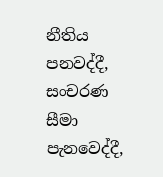නීතිය පනවද්දී, සංචරණ සීමා පැනවෙද්දී,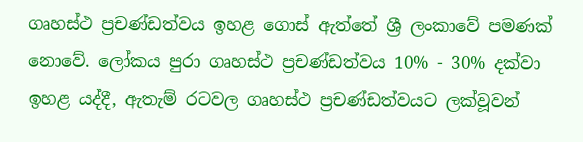ගෘහස්ථ ප්‍රචණ්ඩත්වය ඉහළ ගොස් ඇත්තේ ශ්‍රී ලංකාවේ ‍පමණක් නොවේ. ලෝකය පුරා ගෘහස්ථ ප්‍රචණ්ඩත්වය 10% - 30% දක්වා ඉහළ යද්දී, ඇතැම් රටවල ගෘහස්ථ ප්‍රචණ්ඩත්වයට ලක්වූවන්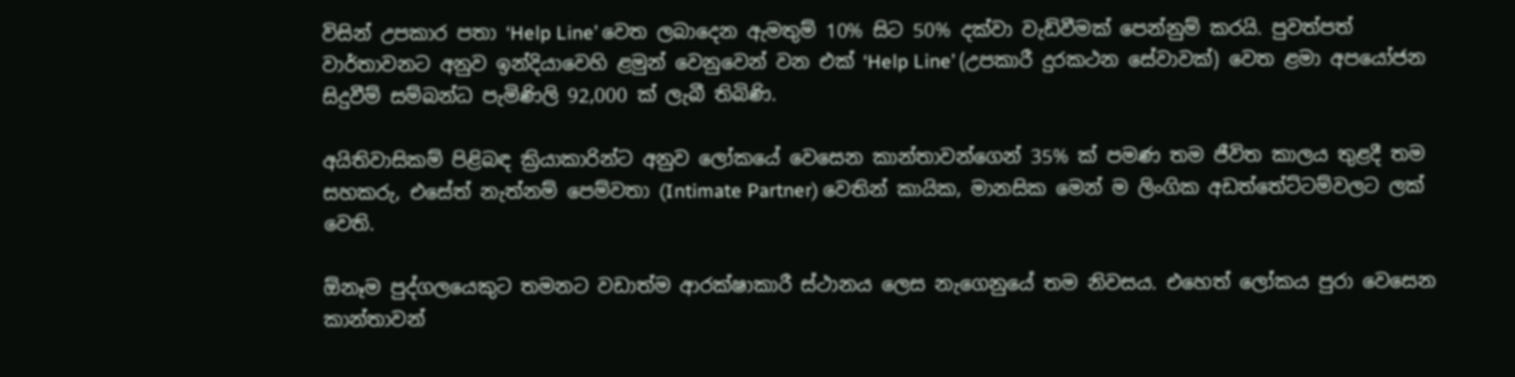විසින් උපකාර පතා ‘Help Line’ වෙත ලබාදෙන ඇමතුම් 10% සිට 50% දක්වා වැඩිවීමක් පෙන්නුම් කරයි. පුවත්පත් වාර්තාවනට අනුව ඉන්දියාවෙහි ළමුන් වෙනුවෙන් වන එක් ‘Help Line’ (උපකාරී දුරකථන සේවාවක්) වෙත ළමා අපයෝජන සිදුවීම් සම්බන්ධ පැමිණිලි 92,000 ක් ලැබී තිබිණි.

අයිතිවාසිකම් පිළිබඳ ක්‍රියාකාරින්ට අනුව ලෝකයේ වෙසෙන කාන්තාවන්ගෙන් 35% ක් පමණ තම ජීවිත කාලය තුළදී තම සහකරු, එසේත් නැත්නම් පෙම්වතා (Intimate Partner) වෙතින් කායික, මානසික මෙන් ම ලිංගික අඩත්තේ‍ට්‍ටම්වලට ලක් වෙති.

ඕනෑම පුද්ගලයෙකුට තමනට වඩාත්ම ආරක්ෂාකාරී ස්ථානය ලෙස නැ‍ගෙනුයේ තම නිවසය. එහෙත් ලෝකය පුරා වෙසෙන කාන්තාවන්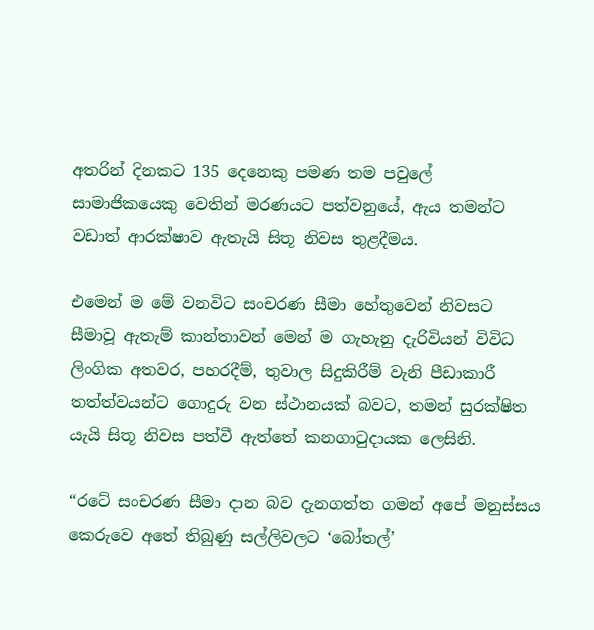අතරින් දිනකට 135 දෙනෙකු පමණ තම පවුලේ සාමාජිකයෙකු වෙතින් මරණයට පත්වනුයේ, ඇය තමන්ට වඩාත් ආරක්ෂාව ඇතැයි සිතූ නිවස තුළදීමය.

එමෙන් ම මේ වනවිට සංචරණ සීමා හේතුවෙන් නිවසට සීමාවූ ඇතැම් කාන්තාවන් මෙන් ම ගැහැනු දැරිවියන් විවිධ ලිංගික අතවර, පහරදීම්, තුවාල සිදුකිරීම් වැනි පීඩාකාරී තත්ත්වයන්ට ගොදුරු වන ස්ථානයක් බවට, තමන් සුරක්ෂිත යැයි සිතූ නිවස පත්වී ඇත්තේ කනගාටුදායක ලෙසිනි.

“රටේ සංචරණ සීමා දාන බව දැනගත්ත ගමන් අපේ මනුස්සය කෙරුවෙ අතේ තිබුණු සල්ලිවලට ‘බෝතල්’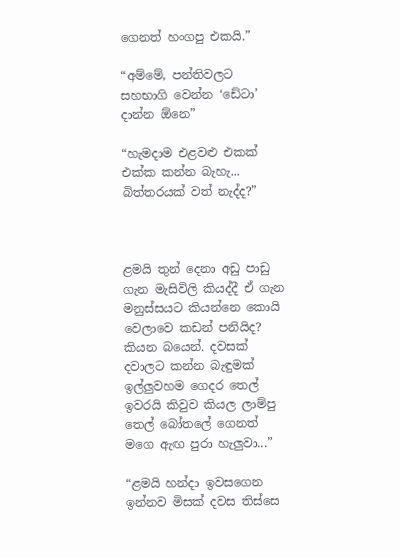ගෙනත් හංගපු එකයි.”

“අම්මේ, පන්තිවලට සහභාගි වෙන්න ‘ඩේටා’ දාන්න ඕනෙ”

“හැමදාම එළවළු එකක් එක්ක කන්න බැහැ... බිත්තරයක් වත් නැද්ද?”



ළමයි තුන් දෙනා අඩු පාඩු ගැන මැසිවිලි කියද්දී ඒ ගැන මනුස්සයට කියන්නෙ කොයි වෙලාවෙ කඩන් පනියිද? කියන බයෙන්. දවසක් දවාලට කන්න බැඳුමක් ඉල්ලුවහම ගෙදර තෙල් ඉවරයි කිවුව කියල ලාම්පු තෙල් බෝතලේ ගෙනත් මගෙ ඇඟ පුරා හැලුවා...”

“ළමයි හන්දා ඉවසගෙන ඉන්නව මිසක් දවස තිස්සෙ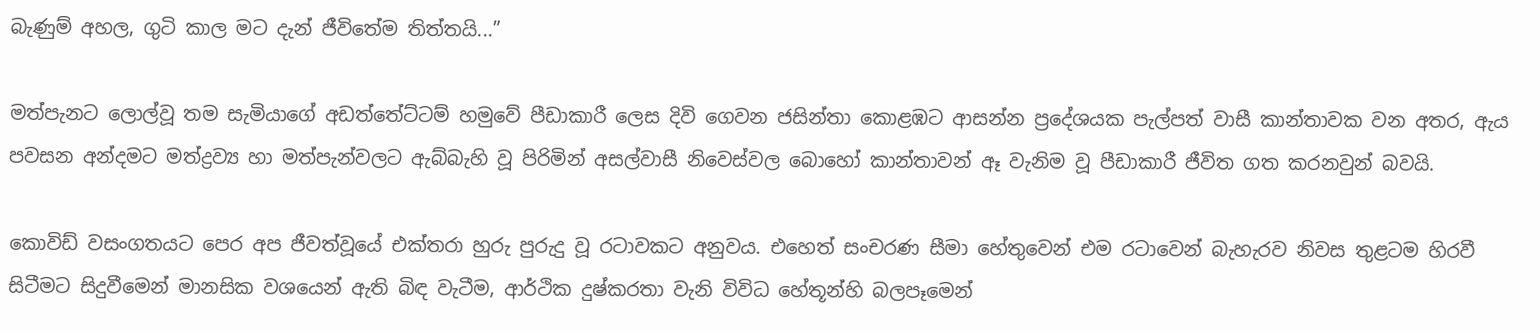බැණුම් අහල, ගුටි කාල මට දැන් ජීවිතේම තිත්තයි...”

මත්පැනට ලොල්වූ තම සැමියාගේ අඩත්තේට්ටම් හමුවේ පීඩාකාරී ලෙස දිවි ගෙවන ජසින්තා කොළඹට ආසන්න ප්‍රදේශයක පැල්පත් වාසී කාන්තාවක වන අතර, ඇය පවසන අන්දමට මත්ද්‍රව්‍ය හා මත්පැන්වලට ඇබ්බැහි වූ පිරිමින් අසල්වාසී නිවෙස්වල බොහෝ කාන්තාවන් ඈ වැනිම වූ පීඩාකාරී ජීවිත ගත කරනවුන් බවයි.

කොවිඩ් වසංගතයට පෙර අප ජීවත්වූයේ එක්තරා හුරු පුරුදු වූ රටාවකට අනුවය. එහෙත් සංචරණ සීමා හේතුවෙන් එම රටාවෙන් බැහැරව නිවස තුළටම හිරවී සිටීමට සිදුවීමෙන් මානසික වශයෙන් ඇති බිඳ වැටීම, ආර්ථික දුෂ්කරතා වැනි විවිධ හේතූන්හි බලපෑමෙන්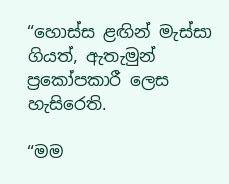“හොස්ස ළඟින් මැස්සා ගියත්, ඇතැමුන් ප්‍රකෝපකාරී ලෙස හැසිරෙති.

“මම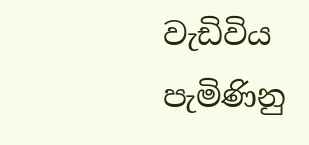වැඩිවිය පැමිණිනු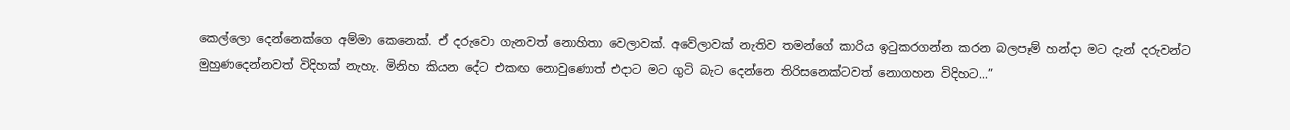කෙල්ලො දෙන්නෙක්ගෙ අම්මා කෙනෙක්. ඒ දරුවො ගැනවත් නොහිතා වෙලාවක්. අවේලාවක් නැතිව තමන්ගේ කාරිය ඉටුකරගන්න කරන බලපෑම් හන්දා මට දැන් දරුවන්ට මුහුණදෙන්නවත් විදිහක් නැහැ. මිනිහ කියන දේට එකඟ නොවුණොත් එදාට මට ගුටි බැට දෙන්නෙ තිරිසනෙක්ටවත් නොගහන විදිහට...”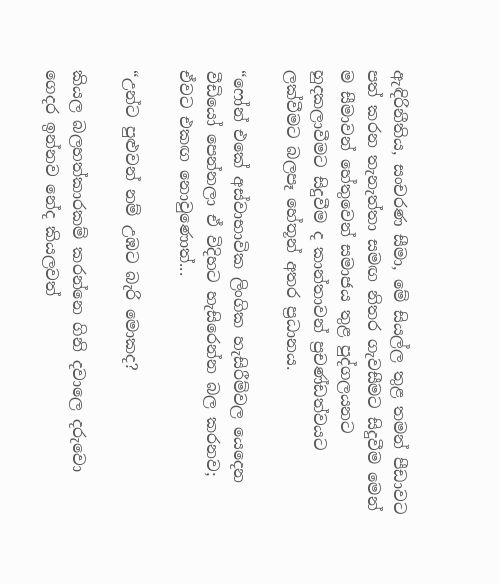ඇඳිරිනීතිය, සංචරණ සීමා, මේ සියල්ල තුළ තමන් පීඩාවට පත් කරන තැනැත්තා සමඟ නිතර ගැවසීමට සිදුවීම මෙන් ම සීමාවන් හේතුවෙන් සමාජය තුළ පුද්ගලයනට හුදකලාවීමට සිදුවීම ද කාන්තාවන් ප්‍රචණ්ඩත්වයට ලක්වීමට බලපෑ ‍හේතූන් අතර ප්‍රධානය.

“ෆෝන් එකේ අස්වාභාවික ලිංගික හැසිරීම්වල යෙදෙන වීඩියෝ පෙන්නලා ඒ විදිහට හැසිරෙන්න බල කරනව; ඒවට එකඟ නොවුණොත්...

“උන්ට පුළුවන් නම් උඹට බැරි මොකද?

කියල බලහත්කාරකම් කරන්නෙ ගිනි දවාලෙ දරුවො ගෙදර ඉන්නව නේද කියලවත්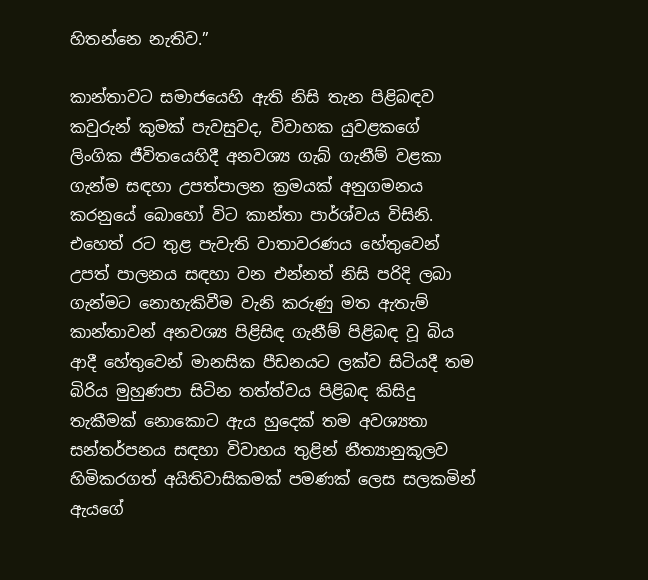හිතන්නෙ නැතිව.”

කාන්තාවට සමාජයෙහි ඇති නිසි තැන පිළිබඳව කවුරුන් කුමක් පැවසුවද, විවාහක යුවළකගේ ලිංගික ජීවිතයෙහිදී අනවශ්‍ය ගැබ් ගැනීම් වළකා ගැන්ම සඳහා උපත්පාලන ක්‍රමයක් අනුගමනය කරනුයේ බොහෝ විට කාන්තා පාර්ශ්වය විසිනි. එහෙත් රට තුළ පැවැති වාතාවරණය හේතුවෙන් උපත් පාලනය සඳහා වන එන්නත් නිසි පරිදි ලබා ගැන්මට නොහැකිවීම වැනි කරුණු මත ඇතැම් කාන්තාවන් අනවශ්‍ය පිළිසිඳ ගැනීම් පිළිබඳ වූ බිය ආදී හේතුවෙන් මානසික පීඩනයට ලක්ව සිටියදී තම බිරිය මුහුණපා සිටින තත්ත්වය පිළිබඳ කිසිදු තැකීමක් නොකොට ඇය හුදෙක් තම අවශ්‍යතා සන්තර්පනය සඳහා විවාහය තුළින් නීත්‍යානුකූලව හිමිකරගත් අයිතිවාසිකමක් පමණක් ලෙස සලකමින් ඇයගේ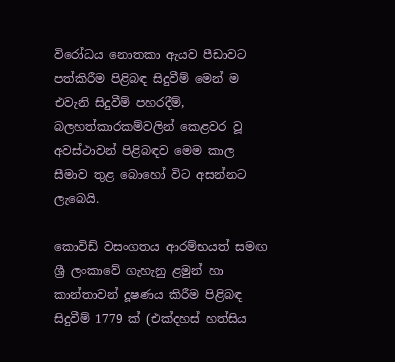විරෝධය නොතකා ඇයව පීඩාවට පත්කිරීම පිළිබඳ සිදුවීම් මෙන් ම එවැනි සිදුවීම් පහරදීම්, බලහත්කාරකම්වලින් කෙළවර වූ අවස්ථාවන් පිළිබඳව මෙම කාල සීමාව තුළ බොහෝ විට අසන්නට ලැබෙයි.

කොවිඩ් වසංගතය ආරම්භයත් සමඟ ශ්‍රී ලංකාවේ ගැහැනු ළමුන් හා කාන්තාවන් දූෂණය කිරීම පිළිබඳ සිදුවීම් 1779 ක් (එක්දහස් හත්සිය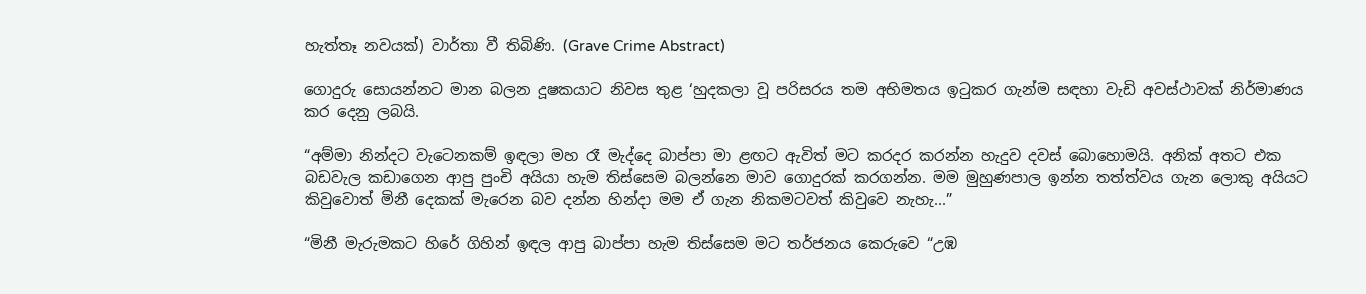හැත්තෑ නවයක්) වාර්තා වී තිබිණි. (Grave Crime Abstract)

ගොදුරු සොයන්නට මාන බලන දූෂකයාට නිවස තුළ ‘හුදකලා වූ පරිසරය තම අභිමතය ඉටුකර ගැන්ම සඳහා වැඩි අවස්ථාවක් නිර්මාණය කර දෙනු ලබයි.

“අම්මා නින්දට වැටෙනකම් ඉඳලා මහ රෑ මැද්දෙ බාප්පා මා ළඟට ඇවිත් මට කරදර කරන්න හැදුව දවස් බොහොමයි. අනික් අතට එක බඩවැල කඩාගෙන ආපු පුංචි අයියා හැම තිස්සෙම බලන්නෙ මාව ගොදුරක් කරගන්න‍. මම මුහුණපාල ඉන්න තත්ත්වය ගැන ලොකු අයියට කිවුවොත් මිනී දෙකක් මැරෙන බව දන්න හින්දා මම ඒ ගැන නිකමටවත් කිවුවෙ නැහැ...”

“මිනී මැරුමකට හිරේ ගිහින් ඉඳල ආපු බාප්පා හැම තිස්සෙම මට තර්ජනය කෙරුවෙ “උඹ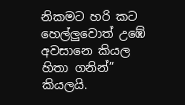නිකමට හරි කට හෙල්ලුවොත් උඹේ අවසානෙ කියල හිතා ගනින්” කියලයි.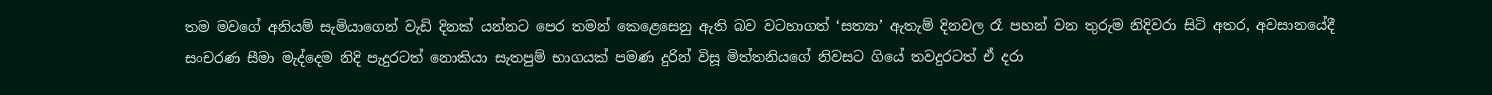තම මවගේ අනියම් සැමියාගෙන් වැඩි දිනක් යන්නට පෙර තමන් කෙළෙසෙනු ඇති බව වටහාගත් ‘සත්‍යා’ ඇතැම් දිනවල රෑ පහන් වන තුරුම නිදිවරා සිටි අතර, අවසානයේදී සංචරණ සීමා මැද්දෙම නිදි පැදුරටත් නොකියා සැතපුම් භාගයක් පමණ දුරින් විසූ මිත්තනියගේ නිවසට ගියේ තවදුරටත් ඒ දරා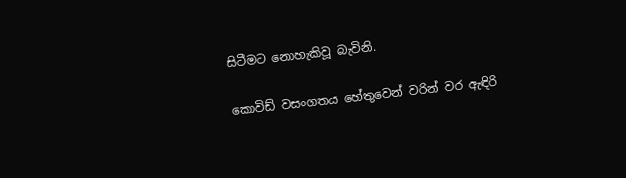සිටීමට නොහැකිවූ බැවිනි.

කොවිඩ් වසංගතය හේතුවෙන් වරින් වර ඇඳිරි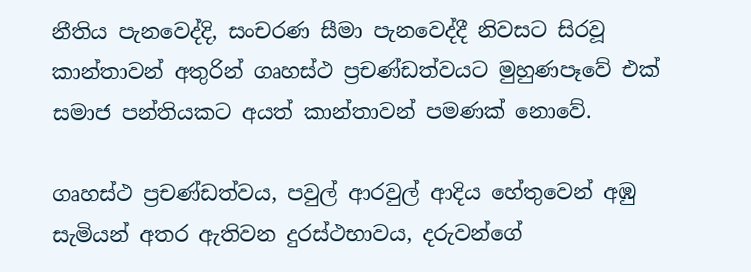නීතිය පැනවෙද්දි, සංචරණ සීමා පැනවෙද්දී නිවසට සිරවූ කාන්තාවන් අතුරින් ගෘහස්ථ ප්‍රචණ්ඩත්වයට මුහුණපෑවේ එක් සමාජ පන්තියකට අයත් කාන්තාවන් පමණක් නොවේ.

ගෘහස්ථ ප්‍රචණ්ඩත්වය, පවුල් ආරවුල් ආදිය හේතුවෙන් අඹු සැමියන් අතර ඇතිවන දුරස්ථභාවය, දරුවන්ගේ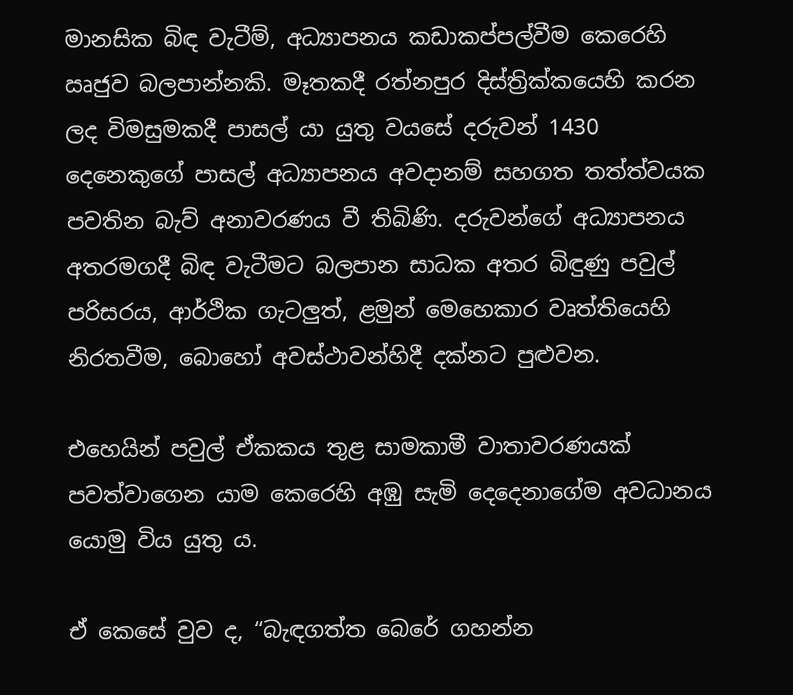මානසික බිඳ වැටීම්, අධ්‍යාපනය කඩාකප්පල්වීම කෙරෙහි ඍජුව බලපාන්නකි. මෑතකදී රත්නපුර දිස්ත්‍රික්කයෙහි කරන ලද විමසුමකදී පාසල් යා යුතු වයසේ දරුවන් 1430 දෙනෙකුගේ පාසල් අධ්‍යාපනය අවදානම් සහගත තත්ත්වයක පවතින බැව් අනාවරණය වී තිබිණි. දරුවන්ගේ අධ්‍යාපනය අතරමගදී බිඳ වැටීමට බලපාන සාධක අතර බිඳුණු පවුල් පරිසරය, ආර්ථික ගැටලුත්, ළමුන් මෙහෙකාර වෘත්තියෙහි නිරතවීම, බොහෝ අවස්ථාවන්හිදී දක්නට පුළුවන.

එහෙයින් පවුල් ඒකකය තුළ සාමකාමී වාතාවරණයක් පවත්වාගෙන යාම කෙරෙහි අඹු සැමි දෙදෙනාගේම අවධානය යොමු විය යුතු ය.

ඒ කෙසේ වුව ද, “බැඳගත්ත බෙරේ ගහන්න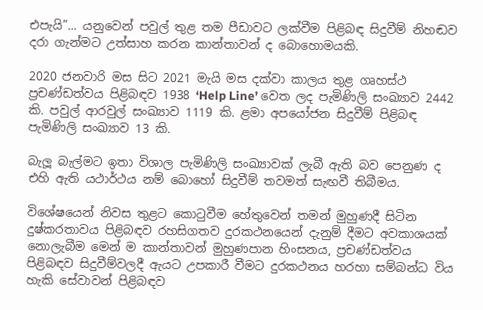එපැයි”... යනුවෙන් පවුල් තුළ තම පීඩාවට ලක්වීම පිළිබඳ සිදුවීම් නිහඬව දරා ගැන්මට උත්සාහ කරන කාන්තාවන් ද බොහොමයකි.

2020 ජනවාරි මස සිට 2021 මැයි මස දක්වා කාලය තුළ ගෘහස්ථ ප්‍රචණ්ඩත්වය පිළිබඳව 1938 ‘Help Line’ වෙත ලද පැමිණිලි සංඛ්‍යාව 2442 කි. පවුල් ආරවුල් සංඛ්‍යාව 1119 කි. ළමා අපයෝජන සිදුවීම් පිළිබඳ පැමිණිලි සංඛ්‍යාව 13 කි.

බැලූ බැල්මට ඉතා විශාල පැමිණිලි සංඛ්‍යාවක් ලැබී ඇති බව පෙනුණ ද එහි ඇති යථාර්ථය නම් බොහෝ සිදුවීම් තවමත් සැඟවී තිබීමය.

විශේෂයෙන් නිවස තුළට කොටුවීම හේතුවෙන් තමන් මුහුණදී සිටින දුෂ්කරතාවය පිළිබඳව රහසිගතව දුරකථනයෙන් දැනුම් දීමට අවකාශයක් නොලැබීම මෙන් ම කාන්තාවන් මුහුණපාන හිංසනය, ප්‍රචණ්ඩත්වය පිළිබඳව සිදුවීම්වලදී ඇයට උපකාරී වීමට දුරකථනය හරහා සම්බන්ධ විය හැකි සේවාවන් පිළිබඳව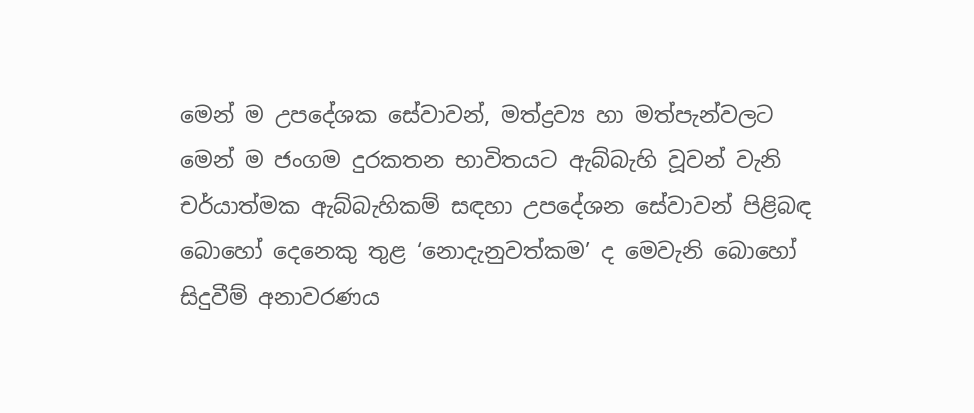මෙන් ම උපදේශක සේවාවන්, මත්ද්‍රව්‍ය හා මත්පැන්වලට මෙන් ම ජංගම දුරකතන භාවිතයට ඇබ්බැහි වූවන් වැනි චර්යාත්මක ඇබ්බැහිකම් සඳහා උපදේශන සේවාවන් පිළිබඳ බොහෝ දෙනෙකු තුළ ‘නොදැනුවත්කම’ ද මෙවැනි බොහෝ සිදුවීම් අනාවරණය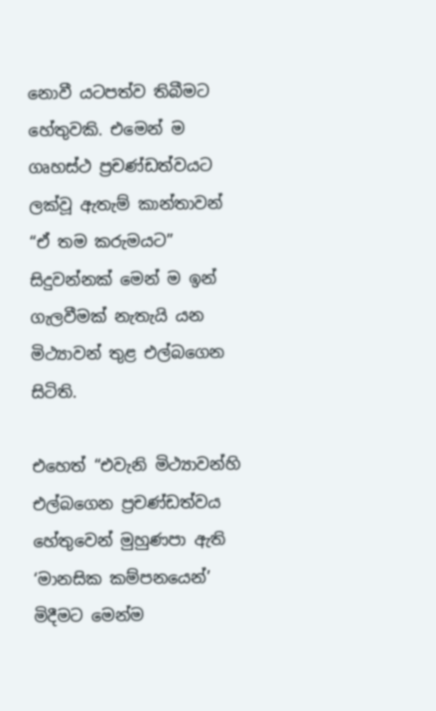නොවී යටපත්ව තිබීමට හේතුවකි. එමෙන් ම ගෘහස්ථ ප්‍රචණ්ඩත්වයට ලක්වූ ඇතැම් කාන්තාවන් “ඒ තම කරුමයට” සිදුවන්නක් මෙන් ම ඉන් ගැලවීමක් නැතැයි යන මිථ්‍යාවන් තුළ එල්බගෙන සිටිති.

එහෙත් “එවැනි මිථ්‍යාවන්හි එල්බගෙන ප්‍රචණ්ඩත්වය හේතුවෙන් මුහුණපා ඇති ‘මානසික කම්පනයෙන්’ මිදීමට මෙන්ම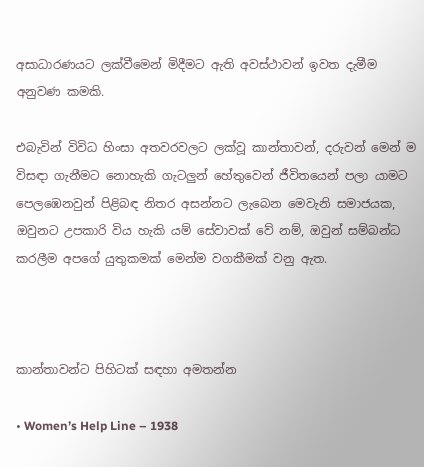අසාධාරණයට ලක්වීමෙන් මිදීමට ඇති අවස්ථාවන් ඉවත දැමීම අනුවණ කමකි.

එබැවින් විවිධ හිංසා අතවරවලට ලක්වූ කාන්තාවන්, දරුවන් මෙන් ම විසඳා ගැනීමට නොහැකි ගැටලුන් හේතුවෙන් ජීවිතයෙන් පලා යාමට පෙලඹෙනවුන් පිළිබඳ නිතර අසන්නට ලැබෙන මෙවැනි සමාජයක, ඔවුනට උපකාරි විය හැකි යම් සේවාවක් වේ නම්, ඔවුන් සම්බන්ධ‍ කරලීම අපගේ යුතුකමක් මෙන්ම වගකීමක් වනු ඇත.



කාන්තාවන්ට පිහිටක් සඳහා අමතන්න

• Women’s Help Line – 1938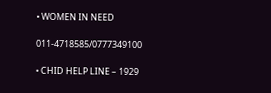• WOMEN IN NEED

011-4718585/0777349100

• CHID HELP LINE – 1929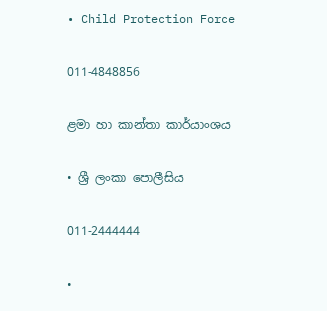• Child Protection Force

011-4848856

ළමා හා කාන්තා කාර්යාංශය

• ශ්‍රී ලංකා පොලීසිය

011-2444444

•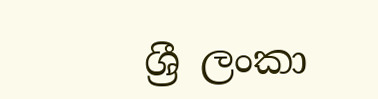ශ්‍රී ලංකා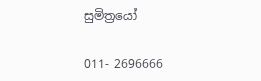සුමිත්‍රයෝ

011- 2696666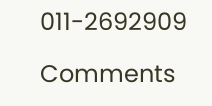011-2692909

Comments